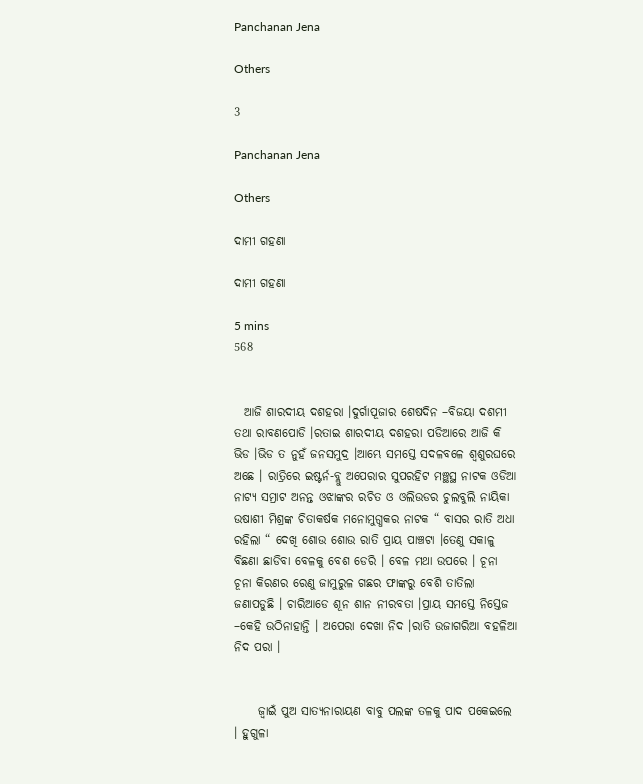Panchanan Jena

Others

3

Panchanan Jena

Others

ଦାମୀ ଗହଣା

ଦାମୀ ଗହଣା

5 mins
568


  ଆଜି ଶାରଦୀୟ ଦଶହରା ।ଦୁର୍ଗାପୂଜାର ଶେଷଦିନ –ବିଜୟା ଦଶମୀ ତଥା ରାବଣପୋଡି ।ରତାଇ ଶାରଦୀୟ ଦଶହରା ପଡିଆରେ ଆଜି କି ଭିଡ ।ଭିଡ ତ ନୁହଁ ଜନସମୁଦ୍ର ।ଆମ୍ଭେ ସମସ୍ତେ ସଦଳବଳେ ଶ୍ଵଶୁରଘରେ ଅଛେ । ରାତ୍ରିରେ ଇଷ୍ଟର୍ନ-ବ୍ଲୁ ଅପେରାର ସୁପରହିଟ ମଞ୍ଛସ୍ଥ ନାଟକ ଓଡିଆ ନାଟ୍ୟ ସମ୍ରାଟ ଅନନ୍ତ ଓଝାଙ୍କର ରଚିତ ଓ ଓଲିଉଡର ଚୁଲବୁଲି ନାୟିକା ଉଷାଶୀ ମିଶ୍ରଙ୍କ ଚିତାକର୍ଷକ ମନୋମୁଗ୍ଧକର ନାଟକ “ ବାସର ରାତି ଅଧା ରହିଲା “ ଦେଖି ଶୋଉ ଶୋଉ ରାତି ପ୍ରାୟ ପାଞ୍ଚଟା ।ତେଣୁ ସକାଳୁ ବିଛଣା ଛାଡିବା ବେଳକୁ ବେଶ ଡେରି । ବେଳ ମଥା ଉପରେ । ଚୂନା ଚୂନା କିରଣର ରେଣୁ ଜାମୁରୁଳ ଗଛର ଫାଙ୍କରୁ ବେଶି ତାତିଲା ଜଣାପଡୁଛି । ଚାରିଆଡେ ଶୂନ ଶାନ ନୀରବତା ।ପ୍ରାୟ ସମସ୍ତେ ନିସ୍ତେଜ –କେହି ଉଠିନାହାନ୍ତି । ଅପେରା ଦେଖା ନିଦ ।ରାତି ଉଜାଗରିଆ ବହଳିଆ ନିଦ ପରା ।


     ଜ୍ଵାଇଁ ପୁଅ ସାତ୍ୟନାରାୟଣ ବାବୁ ପଲଙ୍କ ତଳକୁ ପାଦ ପକେଇଲେ । ହୁଗୁଳା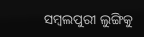ସମ୍ବଲପୁରୀ ଲୁଙ୍ଗିକୁ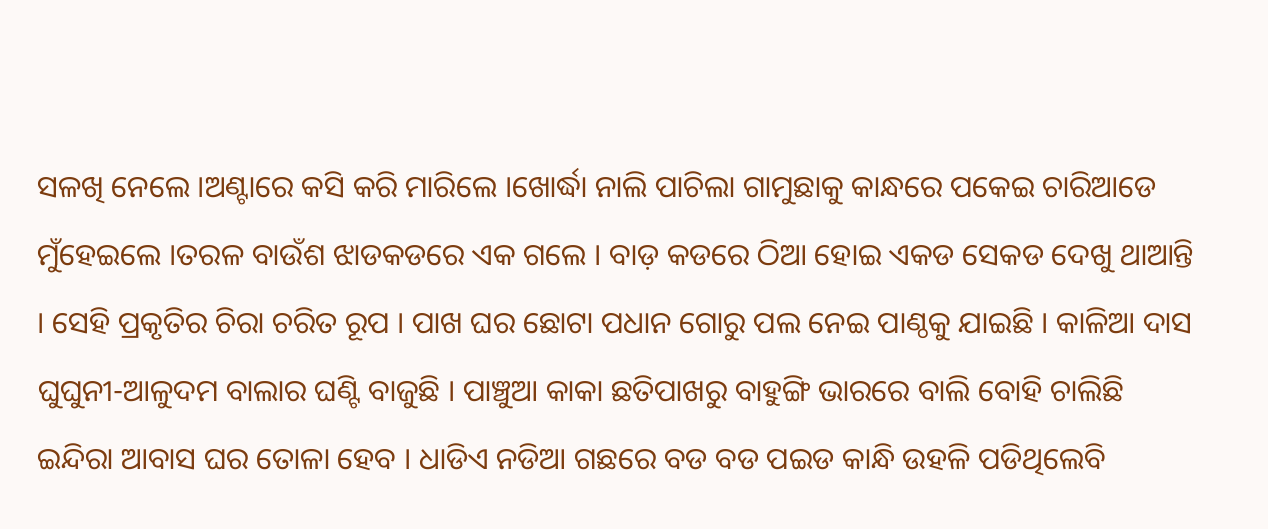ସଳଖି ନେଲେ ।ଅଣ୍ଟାରେ କସି କରି ମାରିଲେ ।ଖୋର୍ଦ୍ଧା ନାଲି ପାଚିଲା ଗାମୁଛାକୁ କାନ୍ଧରେ ପକେଇ ଚାରିଆଡେ ମୁଁହେଇଲେ ।ତରଳ ବାଉଁଶ ଝାଡକଡରେ ଏକ ଗଲେ । ବାଡ଼ କଡରେ ଠିଆ ହୋଇ ଏକଡ ସେକଡ ଦେଖୁ ଥାଆନ୍ତି । ସେହି ପ୍ରକୃତିର ଚିରା ଚରିତ ରୂପ । ପାଖ ଘର ଛୋଟା ପଧାନ ଗୋରୁ ପଲ ନେଇ ପାଣ୍ଠକୁ ଯାଇଛି । କାଳିଆ ଦାସ ଘୁଘୁନୀ-ଆଳୁଦମ ବାଲାର ଘଣ୍ଟି ବାଜୁଛି । ପାଞ୍ଚୁଆ କାକା ଛତିପାଖରୁ ବାହୁଙ୍ଗି ଭାରରେ ବାଲି ବୋହି ଚାଲିଛି ଇନ୍ଦିରା ଆବାସ ଘର ତୋଳା ହେବ । ଧାଡିଏ ନଡିଆ ଗଛରେ ବଡ ବଡ ପଇଡ କାନ୍ଧି ଉହଳି ପଡିଥିଲେବି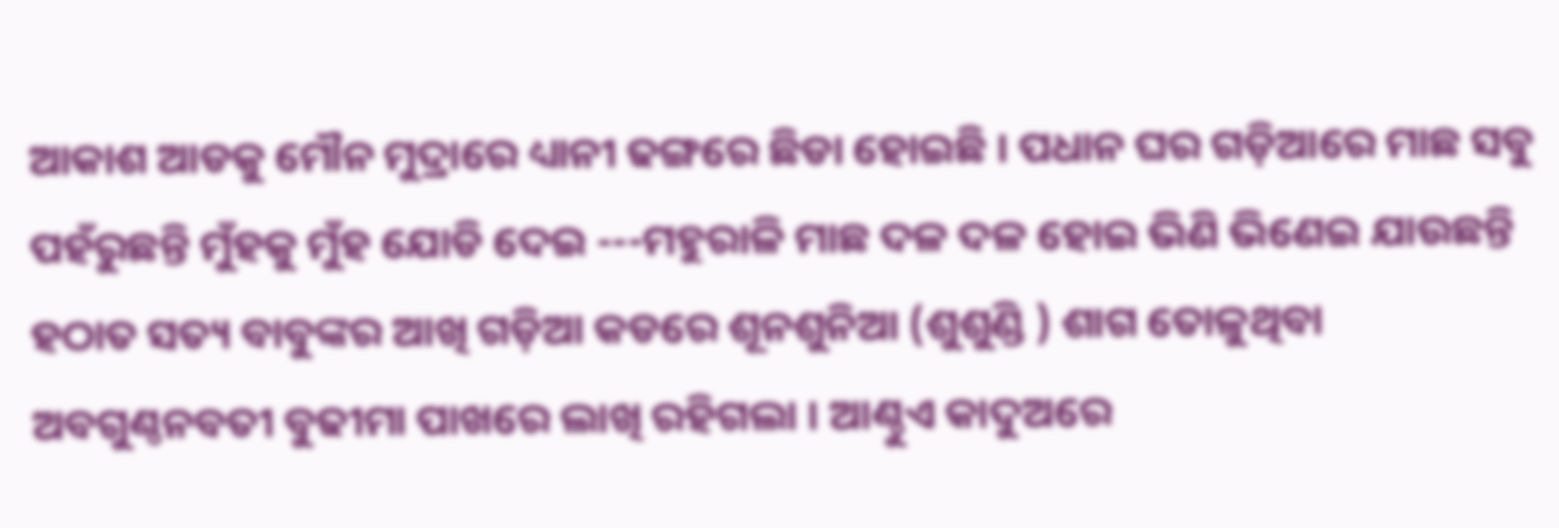ଆକାଶ ଆଡକୁ ମୌନ ମୁଦ୍ରାରେ ଧ୍ୟାନୀ ଢଙ୍ଗରେ ଛିଡା ହୋଇଛି । ପଧାନ ଘର ଗଡ଼ିଆରେ ମାଛ ସବୁ ପହଁରୁଛନ୍ତି ମୁଁହକୁ ମୁଁହ ଯୋଡି ଦେଇ ---ମହୁରାଳି ମାଛ ଦଳ ଦଳ ହୋଇ ଭିଣି ଭିଣେଇ ଯାଉଛନ୍ତି ହଠାତ ସତ୍ୟ ବାବୁଙ୍କର ଆଖି ଗଡ଼ିଆ କଡରେ ଶୂନଶୁନିଆ (ଶୁଶୁଣ୍ଡି ) ଶାଗ ତୋଳୁଥିବା ଅବଗୁଣ୍ଠନବତୀ ବୁଢୀମା ପାଖରେ ଲାଖି ରହିଗଲା । ଆଣ୍ଠୁଏ କାଦୁଅରେ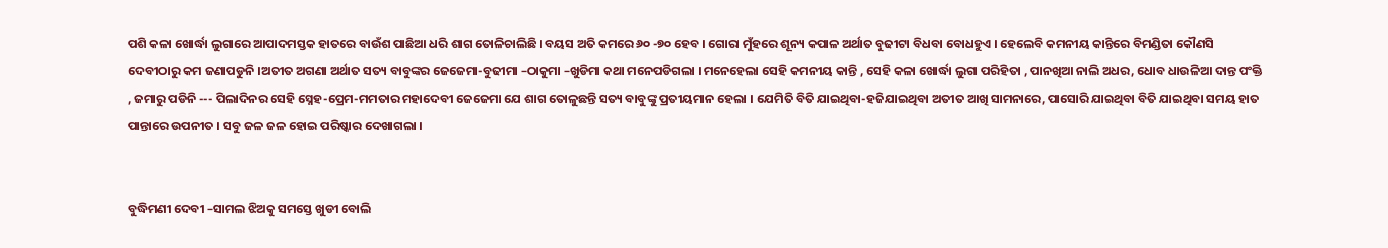ପଶି କଳା ଖୋର୍ଦ୍ଧା ଲୁଗାରେ ଆପାଦମସ୍ତକ ହାତରେ ବାଉଁଶ ପାଛିଆ ଧରି ଶାଗ ତୋଳିଚାଲିଛି । ବୟସ ଅତି କମରେ ୬୦ -୭୦ ହେବ । ଗୋରା ମୁଁହରେ ଶୂନ୍ୟ କପାଳ ଅର୍ଥାତ ବୁଢୀଟା ବିଧବା ବୋଧହୁଏ । ହେଲେବି କମନୀୟ କାନ୍ତିରେ ବିମଣ୍ଡିତା କୌଣସି ଦେବୀଠାରୁ କମ ଜଣାପଡୁନି ।ଅତୀତ ଅଗଣା ଅର୍ଥାତ ସତ୍ୟ ବାବୁଙ୍କର ଜେଜେମା-ବୁଢୀମା –ଠାକୁମା –ଖୁଡିମା କଥା ମନେପଡିଗଲା । ମନେହେଲା ସେହି କମନୀୟ କାନ୍ତି , ସେହି କଳା ଖୋର୍ଦ୍ଧା ଲୁଗା ପରିହିତା , ପାନଖିଆ ନାଲି ଅଧର, ଧୋବ ଧାଉଳିଆ ଦାନ୍ତ ପଂକ୍ତି , ଜମାରୁ ପଡିନି --- ପିଲାଦିନର ସେହି ସ୍ନେହ-ପ୍ରେମ-ମମତାର ମହାଦେବୀ ଜେଜେମା ଯେ ଶାଗ ତୋଳୁଛନ୍ତି ସତ୍ୟ ବାବୁଙ୍କୁ ପ୍ରତୀୟମାନ ହେଲା । ଯେମିତି ବିତି ଯାଇଥିବା-ହଜିଯାଇଥିବା ଅତୀତ ଆଖି ସାମନାରେ, ପାସୋରି ଯାଇଥିବା ବିତି ଯାଇଥିବା ସମୟ ହାତ ପାନ୍ତାରେ ଉପନୀତ । ସବୁ ଜଳ ଜଳ ହୋଇ ପରିଷ୍କାର ଦେଖାଗଲା ।


ବୁଦ୍ଧିମଣୀ ଦେବୀ –ସାମଲ ଝିଅକୁ ସମସ୍ତେ ଖୁଡୀ ବୋଲି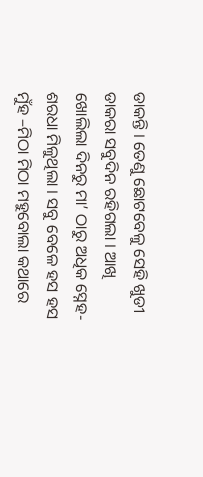ଡାକନ୍ତି । ତେଣୁ ଛୋଟବେଳୁ ସେହି ଖୁଡୀ ଡାକରା ସବୁଦିନ ରହିଗଲା । ଆଖି ଖୋଲିଲା ଦିନରୁ ମା’ ଠାରୁ ଅଧିକ ସ୍ନେହ-ଶରଧା ମିଳୁଥିଲା । ସବୁ ବେଳେ ହସ ହସ ମୁଁହ –ମିଠା ମିଠା ମହୁବୋଲା କଥାରେ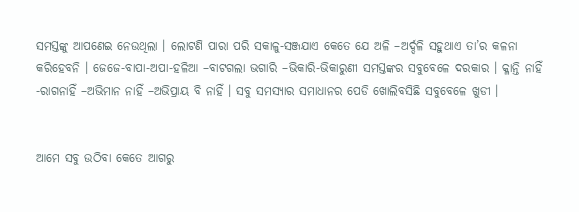ସମସ୍ତଙ୍କୁ ଆପଣେଇ ନେଉଥିଲା । ଲୋଟଣି ପାରା ପରି ସକାଳୁ-ସଞ୍ଜଯାଏ କେତେ ଯେ ଅଳି –ଅର୍ଦ୍ଦଳି ସହୁଥାଏ ତା’ର କଳନା କରିହେବନି । ଜେଜେ-ବାପା-ଅପା-ହଳିଆ –ବାଟଗଲା ଭଗାରି –ଭିକାରି-ଭିକାରୁଣୀ ସମସ୍ତଙ୍କର ସବୁବେଳେ ଦରକାର । କ୍ଳାନ୍ତି ନାହିଁ -ରାଗନାହିଁ –ଅଭିମାନ ନାହିଁ –ଅଭିପ୍ରାୟ ବି ନାହିଁ । ସବୁ ସମସ୍ୟାର ସମାଧାନର ପେଡି ଖୋଲିବସିଛି ସବୁବେଳେ ଖୁଡୀ ।


ଆମେ ସବୁ ଉଠିବା କେତେ ଆଗରୁ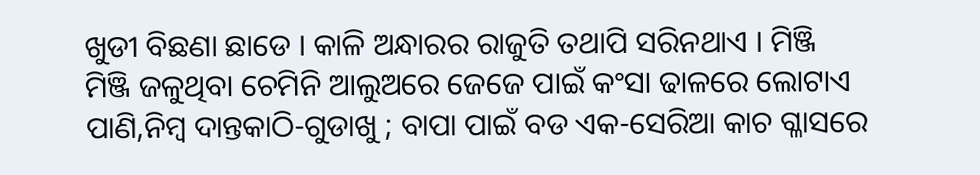ଖୁଡୀ ବିଛଣା ଛାଡେ । କାଳି ଅନ୍ଧାରର ରାଜୁତି ତଥାପି ସରିନଥାଏ । ମିଞ୍ଜି ମିଞ୍ଜି ଜଳୁଥିବା ଚେମିନି ଆଲୁଅରେ ଜେଜେ ପାଇଁ କଂସା ଢାଳରେ ଲୋଟାଏ ପାଣି,ନିମ୍ବ ଦାନ୍ତକାଠି-ଗୁଡାଖୁ ; ବାପା ପାଇଁ ବଡ ଏକ-ସେରିଆ କାଚ ଗ୍ଳାସରେ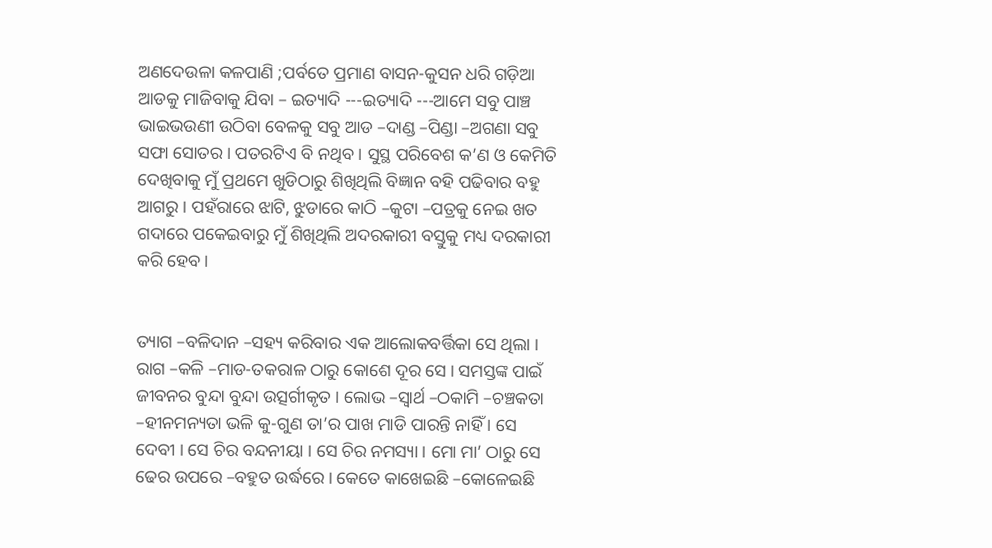ଅଣଦେଉଳା କଳପାଣି ;ପର୍ବତେ ପ୍ରମାଣ ବାସନ-କୁସନ ଧରି ଗଡ଼ିଆ ଆଡକୁ ମାଜିବାକୁ ଯିବା – ଇତ୍ୟାଦି ---ଇତ୍ୟାଦି ---ଆମେ ସବୁ ପାଞ୍ଚ ଭାଇଭଉଣୀ ଉଠିବା ବେଳକୁ ସବୁ ଆଡ –ଦାଣ୍ଡ –ପିଣ୍ଡା –ଅଗଣା ସବୁ ସଫା ସୋତର । ପତରଟିଏ ବି ନଥିବ । ସୁସ୍ଥ ପରିବେଶ କ’ଣ ଓ କେମିତି ଦେଖିବାକୁ ମୁଁ ପ୍ରଥମେ ଖୁଡିଠାରୁ ଶିଖିଥିଲି ବିଜ୍ଞାନ ବହି ପଢିବାର ବହୁ ଆଗରୁ । ପହଁରାରେ ଝାଟି, ଝୁଡାରେ କାଠି –କୁଟା –ପତ୍ରକୁ ନେଇ ଖତ ଗଦାରେ ପକେଇବାରୁ ମୁଁ ଶିଖିଥିଲି ଅଦରକାରୀ ବସ୍ତୁକୁ ମଧ୍ୟ ଦରକାରୀ କରି ହେବ ।


ତ୍ୟାଗ –ବଳିଦାନ –ସହ୍ୟ କରିବାର ଏକ ଆଲୋକବର୍ତ୍ତିକା ସେ ଥିଲା । ରାଗ –କଳି –ମାଡ-ତକରାଳ ଠାରୁ କୋଶେ ଦୂର ସେ । ସମସ୍ତଙ୍କ ପାଇଁ ଜୀବନର ବୁନ୍ଦା ବୁନ୍ଦା ଉତ୍ସର୍ଗୀକୃତ । ଲୋଭ –ସ୍ଵାର୍ଥ –ଠକାମି –ଚଞ୍ଚକତା –ହୀନମନ୍ୟତା ଭଳି କୁ-ଗୁଣ ତା’ର ପାଖ ମାଡି ପାରନ୍ତି ନାହିଁ । ସେ ଦେବୀ । ସେ ଚିର ବନ୍ଦନୀୟା । ସେ ଚିର ନମସ୍ୟା । ମୋ ମା’ ଠାରୁ ସେ ଢେର ଉପରେ –ବହୁତ ଉର୍ଦ୍ଧରେ । କେତେ କାଖେଇଛି –କୋଳେଇଛି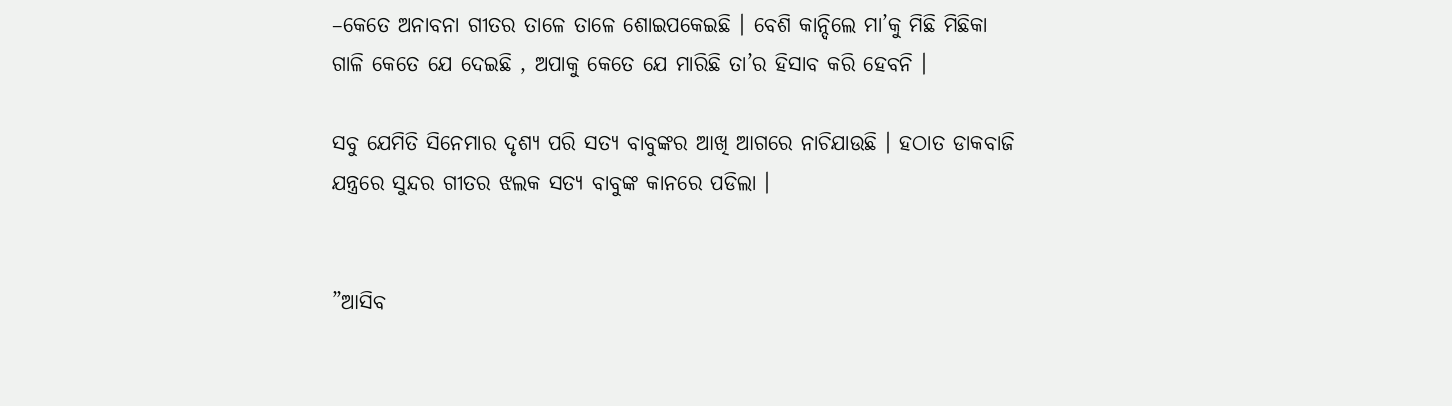–କେତେ ଅନାବନା ଗୀତର ତାଳେ ତାଳେ ଶୋଇପକେଇଛି । ବେଶି କାନ୍ଦିଲେ ମା’କୁ ମିଛି ମିଛିକା ଗାଳି କେତେ ଯେ ଦେଇଛି , ଅପାକୁ କେତେ ଯେ ମାରିଛି ତା’ର ହିସାବ କରି ହେବନି ।

ସବୁ ଯେମିତି ସିନେମାର ଦୃଶ୍ୟ ପରି ସତ୍ୟ ବାବୁଙ୍କର ଆଖି ଆଗରେ ନାଚିଯାଉଛି । ହଠାତ ଡାକବାଜି ଯନ୍ତ୍ରରେ ସୁନ୍ଦର ଗୀତର ଝଲକ ସତ୍ୟ ବାବୁଙ୍କ କାନରେ ପଡିଲା ।


”ଆସିବ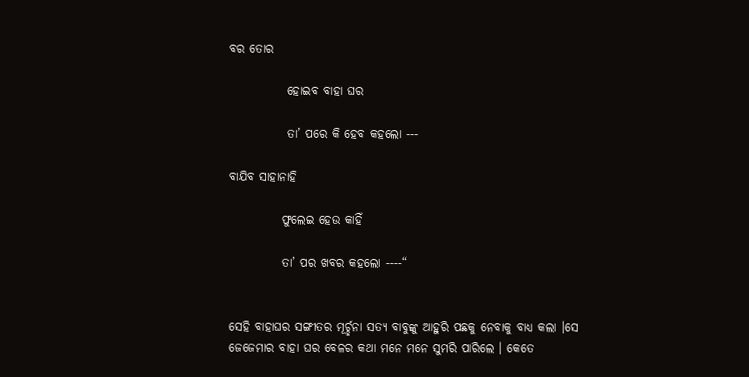ବର ତୋର

            ହୋଇବ ବାହା ଘର

            ତା’ ପରେ କି ହେବ କହଲୋ ---

ବାଯିବ ସାହାନାହି

           ଫୁଲେଇ ହେଉ କାହିଁ

           ତା’ ପର ଖବର କହଲୋ ----“


ସେହି ବାହାଘର ସଙ୍ଗୀତର ମୂର୍ଚ୍ଛନା ସତ୍ୟ ବାବୁଙ୍କୁ ଆହୁରି ପଛକୁ ନେବାକୁ ବାଧ୍ୟ କଲା ।ସେ ଜେଜେମାର ବାହା ଘର ବେଳର କଥା ମନେ ମନେ ସୁମରି ପାରିଲେ । କେତେ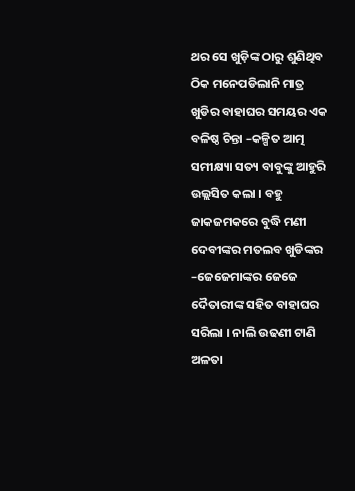ଥର ସେ ଖୁଡ଼ିଙ୍କ ଠାରୁ ଶୁଣିଥିବ ଠିକ ମନେପଡିଲାନି ମାତ୍ର ଖୁଡିର ବାହାଘର ସମୟର ଏକ ବଳିଷ୍ଠ ଚିନ୍ତା –କଳ୍ପିତ ଆତ୍ମ ସମୀକ୍ଷ୍ୟା ସତ୍ୟ ବାବୁଙ୍କୁ ଆହୁରି ଉଲ୍ଲସିତ କଲା । ବହୁ ଜାକଜମକରେ ବୁଦ୍ଧି ମଣୀ ଦେବୀଙ୍କର ମତଲବ ଖୁଡିଙ୍କର –ଜେଜେମାଙ୍କର ଜେଜେ ଦୈତାରୀଙ୍କ ସହିତ ବାହାଘର ସରିଲା । ନାଲି ଉଢଣୀ ଟାଣି ଅଳତା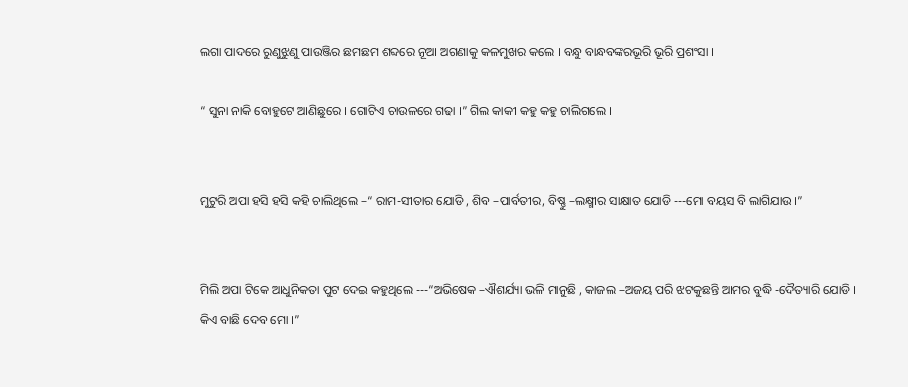ଲଗା ପାଦରେ ରୁଣୁଝୁଣୁ ପାଉଞ୍ଜିର ଛମଛମ ଶବ୍ଦରେ ନୂଆ ଅଗଣାକୁ କଳମୁଖର କଲେ । ବନ୍ଧୁ ବାନ୍ଧବଙ୍କରଭୂରି ଭୂରି ପ୍ରଶଂସା ।

“ ସୁନା ନାକି ବୋହୁଟେ ଆଣିଛୁରେ । ଗୋଟିଏ ଚାଉଳରେ ଗଢା ।” ଗିଲ କାକୀ କହୁ କହୁ ଚାଲିଗଲେ ।


ମୁଟୁରି ଅପା ହସି ହସି କହି ଚାଲିଥିଲେ –“ ରାମ-ସୀତାର ଯୋଡି , ଶିବ –ପାର୍ବତୀର, ବିଷ୍ଣୁ –ଲକ୍ଷ୍ମୀର ସାକ୍ଷାତ ଯୋଡି ---ମୋ ବୟସ ବି ଲାଗିଯାଉ ।”


ମିଲି ଅପା ଟିକେ ଆଧୁନିକତା ପୁଟ ଦେଇ କହୁଥିଲେ ---“ଅଭିଷେକ –ଐଶର୍ଯ୍ୟା ଭଳି ମାନୁଛି , କାଜଲ –ଅଜୟ ପରି ଝଟକୁଛନ୍ତି ଆମର ବୁଦ୍ଧି -ଦୈତ୍ୟାରି ଯୋଡି । କିଏ ବାଛି ଦେବ ମୋ ।”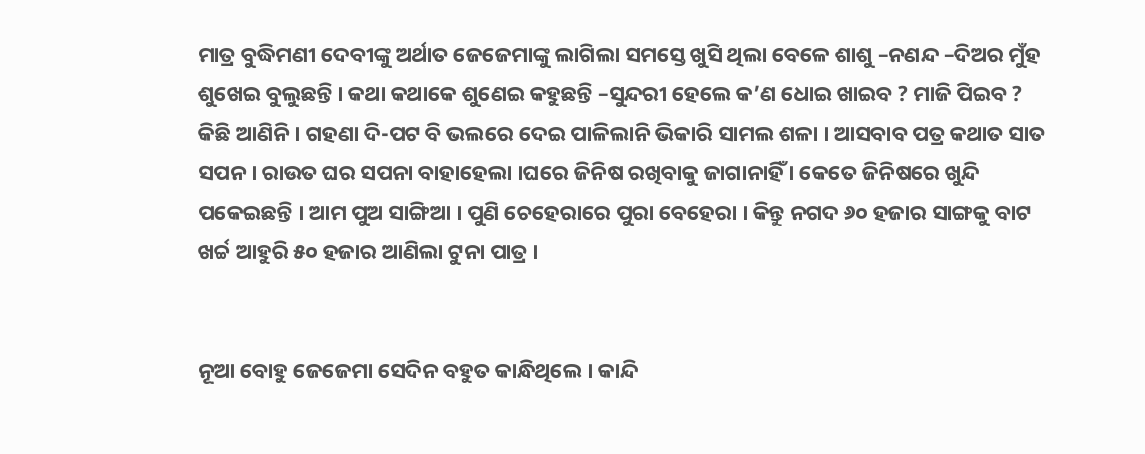ମାତ୍ର ବୁଦ୍ଧିମଣୀ ଦେବୀଙ୍କୁ ଅର୍ଥାତ ଜେଜେମାଙ୍କୁ ଲାଗିଲା ସମସ୍ତେ ଖୁସି ଥିଲା ବେଳେ ଶାଶୁ –ନଣନ୍ଦ –ଦିଅର ମୁଁହ ଶୁଖେଇ ବୁଲୁଛନ୍ତି । କଥା କଥାକେ ଶୁଣେଇ କହୁଛନ୍ତି –ସୁନ୍ଦରୀ ହେଲେ କ’ଣ ଧୋଇ ଖାଇବ ? ମାଜି ପିଇବ ? କିଛି ଆଣିନି । ଗହଣା ଦି-ପଟ ବି ଭଲରେ ଦେଇ ପାଳିଲାନି ଭିକାରି ସାମଲ ଶଳା । ଆସବାବ ପତ୍ର କଥାତ ସାତ ସପନ । ରାଉତ ଘର ସପନା ବାହାହେଲା ।ଘରେ ଜିନିଷ ରଖିବାକୁ ଜାଗାନାହିଁ । କେତେ ଜିନିଷରେ ଖୁନ୍ଦି ପକେଇଛନ୍ତି । ଆମ ପୁଅ ସାଙ୍ଗିଆ । ପୁଣି ଚେହେରାରେ ପୁରା ବେହେରା । କିନ୍ତୁ ନଗଦ ୬୦ ହଜାର ସାଙ୍ଗକୁ ବାଟ ଖର୍ଚ୍ଚ ଆହୁରି ୫୦ ହଜାର ଆଣିଲା ଟୁନା ପାତ୍ର ।


ନୂଆ ବୋହୁ ଜେଜେମା ସେଦିନ ବହୁତ କାନ୍ଧିଥିଲେ । କାନ୍ଦି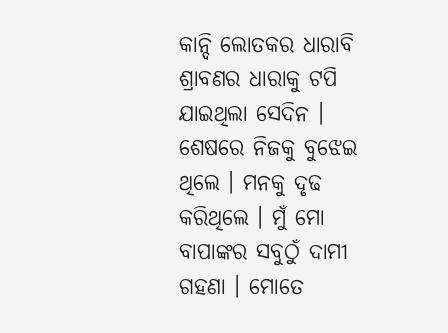କାନ୍ଦି ଲୋତକର ଧାରାବି ଶ୍ରାବଣର ଧାରାକୁ ଟପି ଯାଇଥିଲା ସେଦିନ । ଶେଷରେ ନିଜକୁ ବୁଝେଇ ଥିଲେ । ମନକୁ ଦୃଢ କରିଥିଲେ । ମୁଁ ମୋ ବାପାଙ୍କର ସବୁଠୁଁ ଦାମୀ ଗହଣା । ମୋତେ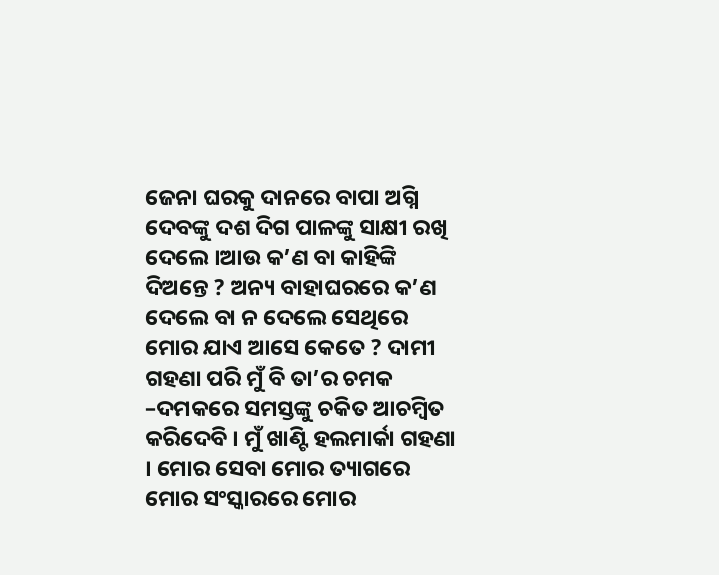ଜେନା ଘରକୁ ଦାନରେ ବାପା ଅଗ୍ନି ଦେବଙ୍କୁ ଦଶ ଦିଗ ପାଳଙ୍କୁ ସାକ୍ଷୀ ରଖି ଦେଲେ ।ଆଉ କ’ଣ ବା କାହିଙ୍କି ଦିଅନ୍ତେ ? ଅନ୍ୟ ବାହାଘରରେ କ’ଣ ଦେଲେ ବା ନ ଦେଲେ ସେଥିରେ ମୋର ଯାଏ ଆସେ କେତେ ? ଦାମୀ ଗହଣା ପରି ମୁଁ ବି ତା’ର ଚମକ –ଦମକରେ ସମସ୍ତଙ୍କୁ ଚକିତ ଆଚମ୍ବିତ କରିଦେବି । ମୁଁ ଖାଣ୍ଟି ହଲମାର୍କା ଗହଣା । ମୋର ସେବା ମୋର ତ୍ୟାଗରେ ମୋର ସଂସ୍କାରରେ ମୋର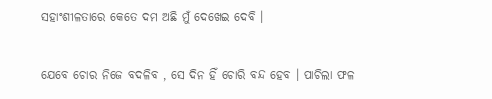ସହାଂଶୀଳତାରେ କେତେ ଦମ ଅଛି ମୁଁ ଦେଖେଇ ଦେବି ।


ଯେବେ ଚୋର ନିଜେ ବଦଳିବ , ସେ ଦିନ ହିଁ ଚୋରି ବନ୍ଦ ହେବ । ପାଚିଲା ଫଳ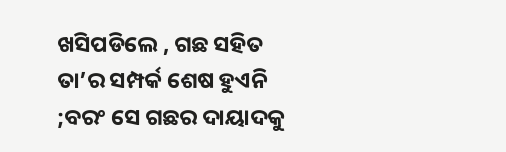ଖସିପଡିଲେ , ଗଛ ସହିତ ତା’ର ସମ୍ପର୍କ ଶେଷ ହୁଏନି ;ବରଂ ସେ ଗଛର ଦାୟାଦକୁ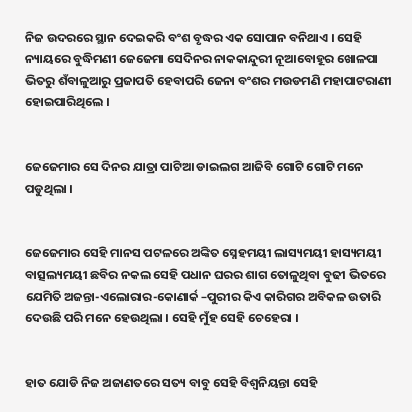ନିଜ ଉଦରରେ ସ୍ଥାନ ଦେଇକରି ବଂଶ ବୃଦ୍ଧର ଏକ ସୋପାନ ବନିଥାଏ । ସେହି ନ୍ୟାୟରେ ବୁଦ୍ଧିମଣୀ ଜେଜେମା ସେଦିନର ନାକକାନ୍ଦୁରୀ ନୂଆବୋହୂର ଖୋଳପା ଭିତରୁ ଶଁବାଳୁଆରୁ ପ୍ରଜାପତି ହେବାପରି ଜେନା ବଂଶର ମଉଡମଣି ମହାପାଟରାଣୀ ହୋଇପାରିଥିଲେ ।


ଜେଜେମାର ସେ ଦିନର ଯାତ୍ରା ପାଟିଆ ଡାଇଲଗ ଆଜିବି ଗୋଟି ଗୋଟି ମନେ ପଡୁଥିଲା ।


ଜେଜେମାର ସେହି ମାନସ ପଟଳରେ ଅଙ୍କିତ ସ୍ନେହମୟୀ ଲାସ୍ୟମୟୀ ହାସ୍ୟମୟୀ ବାତ୍ସଲ୍ୟମୟୀ ଛବିର ନକଲ ସେହି ପଧାନ ଘରର ଶାଗ ତୋଳୁଥିବା ବୁଢୀ ଭିତରେ ଯେମିତି ଅଜନ୍ତା-ଏଲୋରାର-କୋଣାର୍କ –ପୁରୀର କିଏ କାରିଗର ଅବିକଳ ଉତାରି ଦେଉଛି ପରି ମନେ ହେଉଥିଲା । ସେହି ମୁଁହ ସେହି ଚେହେରା ।


ହାତ ଯୋଡି ନିଜ ଅଜାଣତରେ ସତ୍ୟ ବାବୁ ସେହି ବିଶ୍ଵନିୟନ୍ତା ସେହି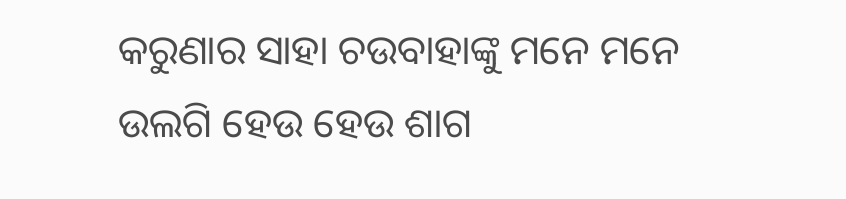କରୁଣାର ସାହା ଚଉବାହାଙ୍କୁ ମନେ ମନେ ଉଲଗି ହେଉ ହେଉ ଶାଗ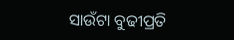ସାଉଁଟା ବୁଢୀପ୍ରତି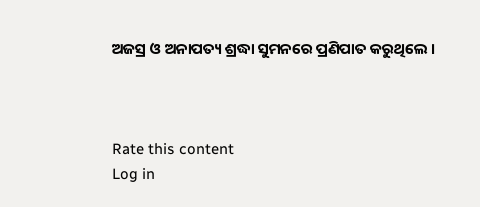ଅଜସ୍ର ଓ ଅନାପତ୍ୟ ଶ୍ରଦ୍ଧା ସୁମନରେ ପ୍ରଣିପାତ କରୁଥିଲେ ।



Rate this content
Log in